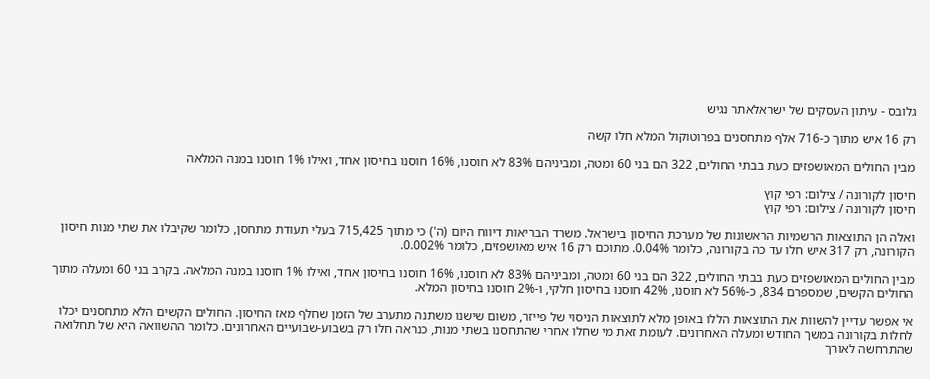גלובס - עיתון העסקים של ישראלאתר נגיש

רק 16 איש מתוך כ-716 אלף מתחסנים בפרוטוקול המלא חלו קשה

מבין החולים המאושפזים כעת בבתי החולים, 322 הם בני 60 ומטה, ומביניהם 83% לא חוסנו, 16% חוסנו בחיסון אחד, ואילו 1% חוסנו במנה המלאה

חיסון לקורונה / צילום: רפי קוץ
חיסון לקורונה / צילום: רפי קוץ

ואלה הן התוצאות הרשמיות הראשונות של מערכת החיסון בישראל. משרד הבריאות דיווח היום (ה') כי מתוך 715,425 בעלי תעודת מתחסן, כלומר שקיבלו את שתי מנות חיסון הקורונה, רק 317 איש חלו עד כה בקורונה, כלומר 0.04%. מתוכם רק 16 איש מאושפזים, כלומר 0.002%.

מבין החולים המאושפזים כעת בבתי החולים, 322 הם בני 60 ומטה, ומביניהם 83% לא חוסנו, 16% חוסנו בחיסון אחד, ואילו 1% חוסנו במנה המלאה. בקרב בני 60 ומעלה מתוך החולים הקשים, שמספרם 834, כ-56% לא חוסנו, 42% חוסנו בחיסון חלקי, ו-2% חוסנו בחיסון המלא.

אי אפשר עדיין להשוות את התוצאות הללו באופן מלא לתוצאות הניסוי של פייזר, משום שישנו משתנה מתערב של הזמן שחלף מאז החיסון. החולים הקשים הלא מתחסנים יכלו לחלות בקורונה במשך החודש ומעלה האחרונים. לעומת זאת מי שחלו אחרי שהתחסנו בשתי מנות, כנראה חלו רק בשבוע-שבועיים האחרונים. כלומר ההשוואה היא של תחלואה שהתרחשה לאורך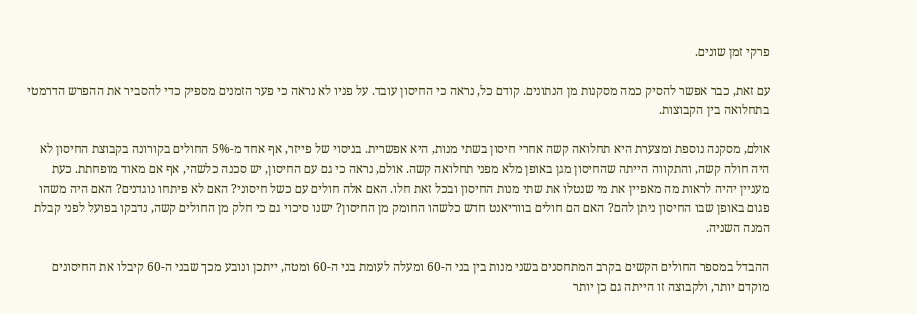פרקי זמן שונים.

עם זאת, כבר אפשר להסיק כמה מסקנות מן הנתונים. קודם כל, נראה כי החיסון עובד. על פניו לא נראה כי פער הזמנים מספיק כדי להסביר את ההפרש הדרמטי בתחלואה בין הקבוצות.

אולם, מסקנה נוספת ומצערת היא תחלואה קשה אחרי חיסון בשתי מנות, היא אפשרית. בניסוי של פייזר, אף אחד מ-5% החולים בקורונה בקבוצת החיסון לא היה חולה קשה, והתקווה הייתה שהחיסון מגן באופן מלא מפני תחלואה קשה. אולם, נראה כי גם עם החיסון, יש סכנה כלשהי, אף אם מאוד מופחתת. כעת מעניין יהיה לראות מה מאפיין את מי שנטלו את שתי מנות החיסון ובכל זאת חלו. האם אלה חולים עם כשל חיסוני? האם לא פיתחו נוגדנים? האם היה משהו פגום באופן שבו החיסון ניתן להם? האם הם חולים בווריאנט חדש כלשהו החומק מן החיסון? ישנו סיכוי גם כי חלק מן החולים קשה, נדבקו בפועל לפני קבלת המנה השניה.

ההבדל במספר החולים הקשים בקרב המתחסנים בשני מנות בין בני ה-60 ומעלה לעומת בני ה-60 ומטה, ייתכן ונובע מכך שבני ה-60 קיבלו את החיסונים מוקדם יותר, ולקבוצה זו הייתה גם כן יותר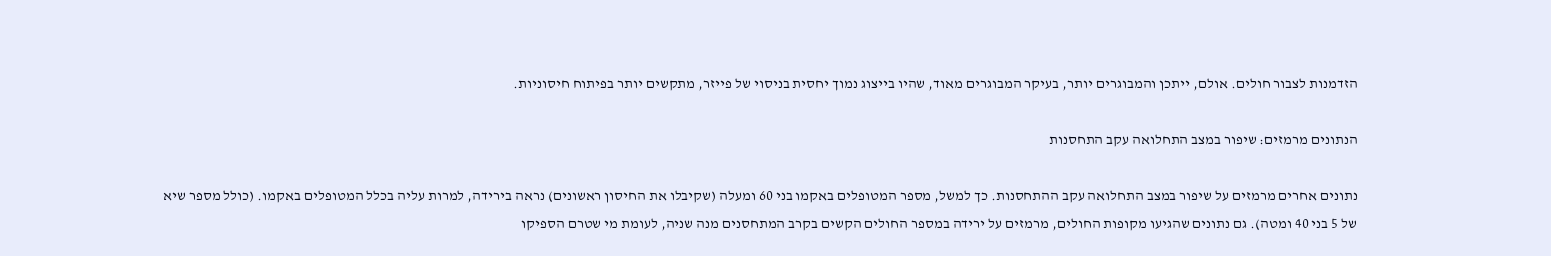הזדמנות לצבור חולים. אולם, ייתכן והמבוגרים יותר, בעיקר המבוגרים מאוד, שהיו בייצוג נמוך יחסית בניסוי של פייזר, מתקשים יותר בפיתוח חיסוניות.

הנתונים מרמזים: שיפור במצב התחלואה עקב התחסנות

נתונים אחרים מרמזים על שיפור במצב התחלואה עקב ההתחסנות. כך למשל, מספר המטופלים באקמו בני 60 ומעלה (שקיבלו את החיסון ראשונים) נראה בירידה, למרות עליה בכלל המטופלים באקמו. (כולל מספר שיא של 5 בני 40 ומטה). גם נתונים שהגיעו מקופות החולים, מרמזים על ירידה במספר החולים הקשים בקרב המתחסנים מנה שניה, לעומת מי שטרם הספיקו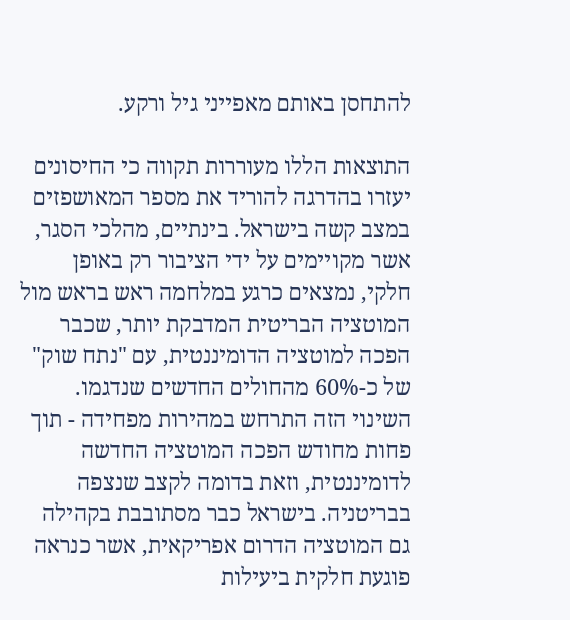להתחסן באותם מאפייני גיל ורקע.

התוצאות הללו מעוררות תקווה כי החיסונים יעזרו בהדרגה להוריד את מספר המאושפזים במצב קשה בישראל. בינתיים, מהלכי הסגר, אשר מקויימים על ידי הציבור רק באופן חלקי, נמצאים כרגע במלחמה ראש בראש מול המוטציה הבריטית המדבקת יותר, שכבר הפכה למוטציה הדומיננטית, עם "נתח שוק" של כ-60% מהחולים החדשים שנדגמו. השינוי הזה התרחש במהירות מפחידה - תוך פחות מחודש הפכה המוטציה החדשה לדומיננטית, וזאת בדומה לקצב שנצפה בבריטניה. בישראל כבר מסתובבת בקהילה גם המוטציה הדרום אפריקאית, אשר כנראה פוגעת חלקית ביעילות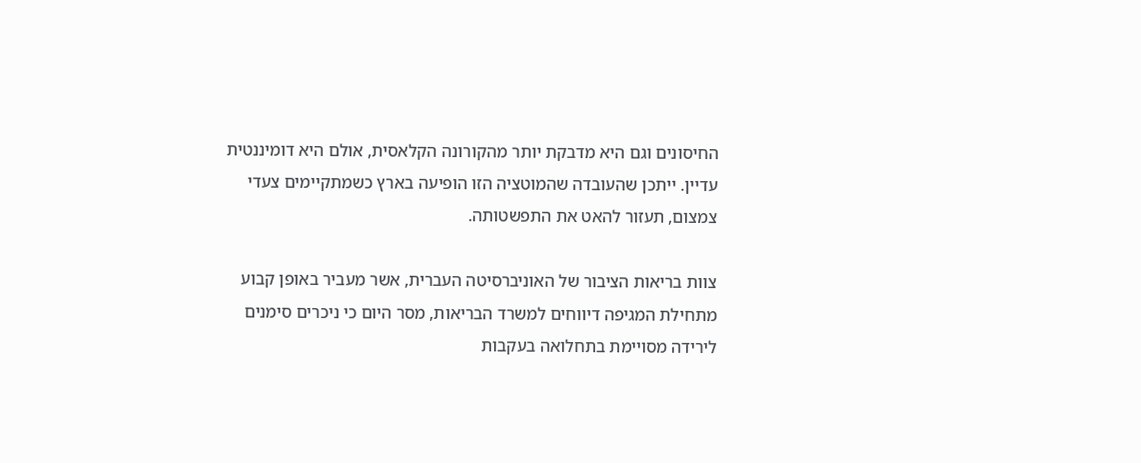החיסונים וגם היא מדבקת יותר מהקורונה הקלאסית, אולם היא דומיננטית עדיין. ייתכן שהעובדה שהמוטציה הזו הופיעה בארץ כשמתקיימים צעדי צמצום, תעזור להאט את התפשטותה.

צוות בריאות הציבור של האוניברסיטה העברית, אשר מעביר באופן קבוע מתחילת המגיפה דיווחים למשרד הבריאות, מסר היום כי ניכרים סימנים לירידה מסויימת בתחלואה בעקבות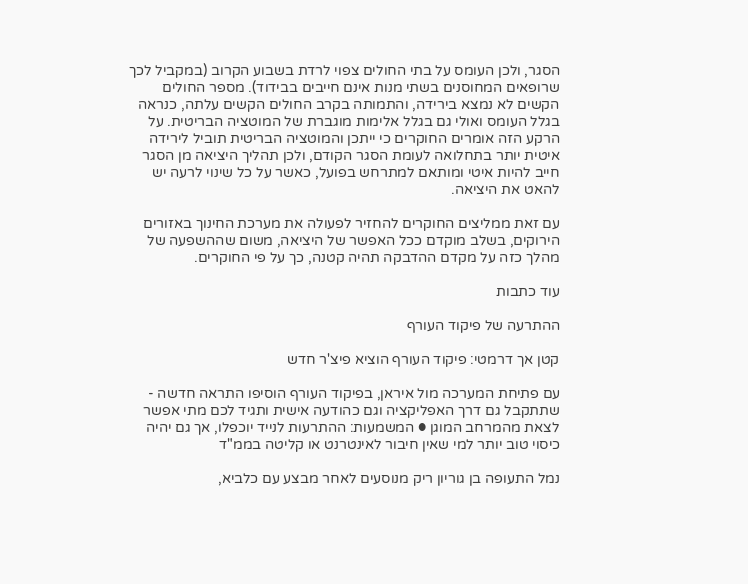הסגר, ולכן העומס על בתי החולים צפוי לרדת בשבוע הקרוב (במקביל לכך שרופאים המחוסנים בשתי מנות אינם חייבים בבידוד). מספר החולים הקשים לא נמצא בירידה, והתמותה בקרב החולים הקשים עלתה, כנראה בגלל העומס ואולי גם בגלל אלימות מוגברת של המוטציה הבריטית. על הרקע הזה אומרים החוקרים כי ייתכן והמוטציה הבריטית תוביל לירידה איטית יותר בתחלואה לעומת הסגר הקודם, ולכן תהליך היציאה מן הסגר חייב להיות איטי ומותאם למתרחש בפועל, כאשר על כל שינוי לרעה יש להאט את היציאה.

עם זאת ממליצים החוקרים להחזיר לפעולה את מערכת החינוך באזורים הירוקים, בשלב מוקדם ככל האפשר של היציאה, משום שההשפעה של מהלך כזה על מקדם ההדבקה תהיה קטנה, כך על פי החוקרים.

עוד כתבות

ההתרעה של פיקוד העורף

קטן אך דרמטי: פיקוד העורף הוציא פיצ'ר חדש

עם פתיחת המערכה מול איראן, בפיקוד העורף הוסיפו התראה חדשה - שתתקבל גם דרך האפליקציה וגם כהודעה אישית ותגיד לכם מתי אפשר לצאת מהמרחב המוגן ● המשמעות: ההתרעות לנייד יוכפלו, אך גם יהיה כיסוי טוב יותר למי שאין חיבור לאינטרנט או קליטה בממ"ד

נמל התעופה בן גוריון ריק מנוסעים לאחר מבצע עם כלביא,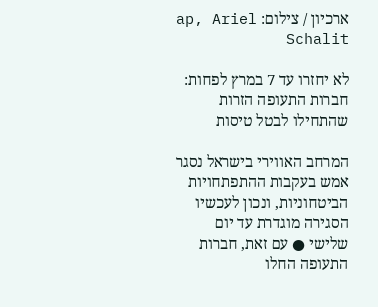ארכיון / צילום: ap, Ariel Schalit

לא יחזרו עד 7 במרץ לפחות: חברות התעופה הזרות שהתחילו לבטל טיסות

המרחב האווירי בישראל נסגר אמש בעקבות ההתפתחויות הביטחוניות, ונכון לעכשיו הסגירה מוגדרת עד יום שלישי ● עם זאת, חברות התעופה החלו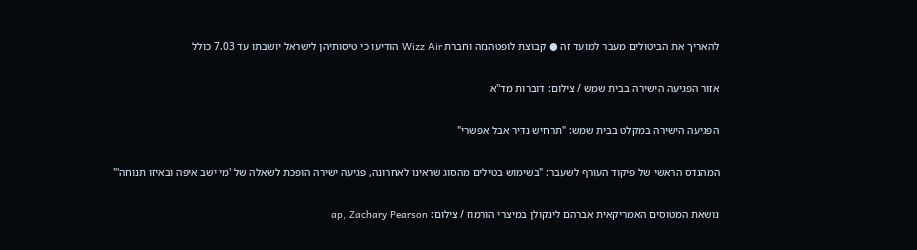להאריך את הביטולים מעבר למועד זה ● קבוצת לופטהנזה וחברת Wizz Air הודיעו כי טיסותיהן לישראל יושבתו עד 7.03 כולל

אזור הפגיעה הישירה בבית שמש / צילום: דוברות מד''א

הפגיעה הישירה במקלט בבית שמש: "תרחיש נדיר אבל אפשרי"

המהנדס הראשי של פיקוד העורף לשעבר: "בשימוש בטילים מהסוג שראינו לאחרונה, פגיעה ישירה הופכת לשאלה של 'מי ישב איפה ובאיזו תנוחה'"

נושאת המטוסים האמריקאית אברהם לינקולן במיצרי הורמוז / צילום: ap, Zachary Pearson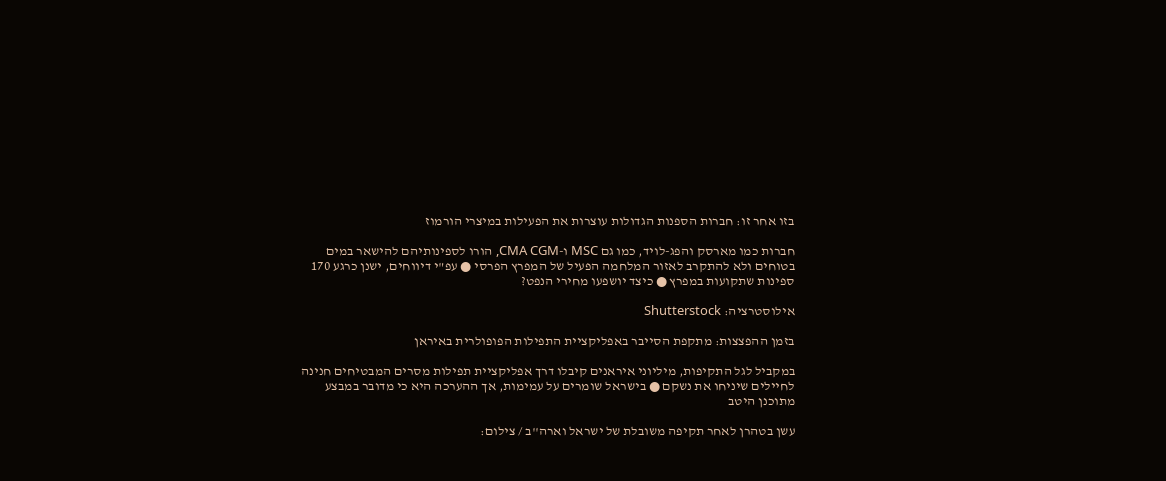בזו אחר זו: חברות הספנות הגדולות עוצרות את הפעילות במיצרי הורמוז

חברות כמו מארסק והפג-לויד, כמו גם MSC ו-CMA CGM, הורו לספינותיהם להישאר במים בטוחים ולא להתקרב לאזור המלחמה הפעיל של המפרץ הפרסי ● עפ"י דיווחים, ישנן כרגע 170 ספינות שתקועות במפרץ ● כיצד יושפעו מחירי הנפט?

אילוסטרציה: Shutterstock

בזמן ההפצצות: מתקפת הסייבר באפליקציית התפילות הפופולרית באיראן

במקביל לגל התקיפות, מיליוני איראנים קיבלו דרך אפליקציית תפילות מסרים המבטיחים חנינה לחיילים שיניחו את נשקם ● בישראל שומרים על עמימות, אך ההערכה היא כי מדובר במבצע מתוכנן היטב

עשן בטהרן לאחר תקיפה משובלת של ישראל וארה''ב / צילום: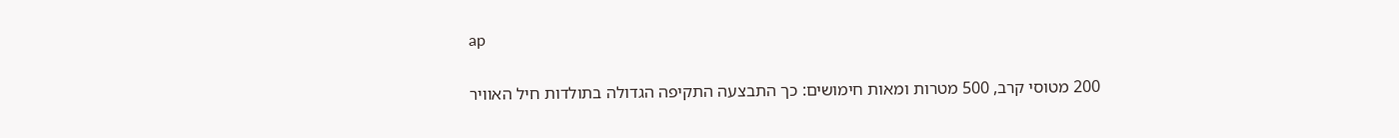ap

200 מטוסי קרב, 500 מטרות ומאות חימושים: כך התבצעה התקיפה הגדולה בתולדות חיל האוויר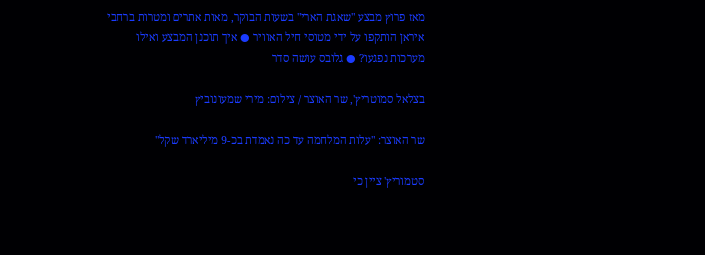מאז פרוץ מבצע "שאגת הארי" בשעות הבוקר, מאות אתרים ומטרות ברחבי איראן הותקפו על ידי מטוסי חיל האוויר ● איך תוכנן המבצע ואילו מערכות נפגעו? ● גלובס עושה סדר

בצלאל סמוטריץ', שר האוצר / צילום: מירי שמעונוביץ

שר האוצר: "עלות המלחמה עד כה נאמדת בכ-9 מיליארד שקל"

סטמוריץ' ציין כי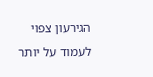הגירעון צפוי לעמוד על יותר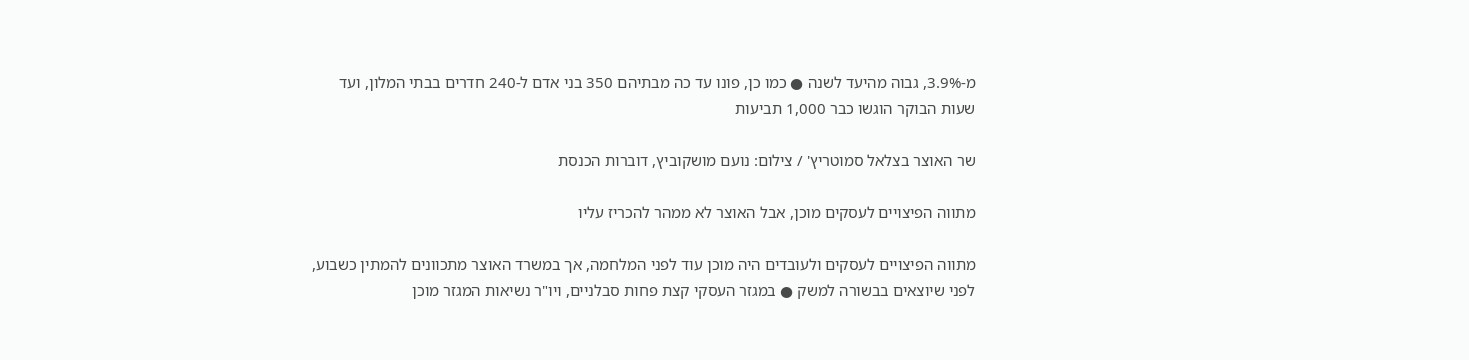מ-3.9%, גבוה מהיעד לשנה ● כמו כן, פונו עד כה מבתיהם 350 בני אדם ל-240 חדרים בבתי המלון, ועד שעות הבוקר הוגשו כבר 1,000 תביעות

שר האוצר בצלאל סמוטריץ' / צילום: נועם מושקוביץ, דוברות הכנסת

מתווה הפיצויים לעסקים מוכן, אבל האוצר לא ממהר להכריז עליו

מתווה הפיצויים לעסקים ולעובדים היה מוכן עוד לפני המלחמה, אך במשרד האוצר מתכוונים להמתין כשבוע, לפני שיוצאים בבשורה למשק ● במגזר העסקי קצת פחות סבלניים, ויו"ר נשיאות המגזר מוכן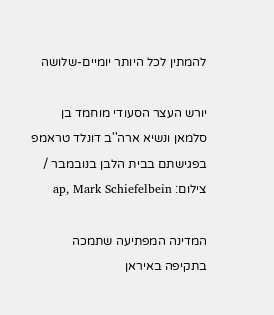להמתין לכל היותר יומיים-שלושה

יורש העצר הסעודי מוחמד בן סלמאן ונשיא ארה''ב דונלד טראמפ בפגישתם בבית הלבן בנובמבר / צילום: ap, Mark Schiefelbein

המדינה המפתיעה שתמכה בתקיפה באיראן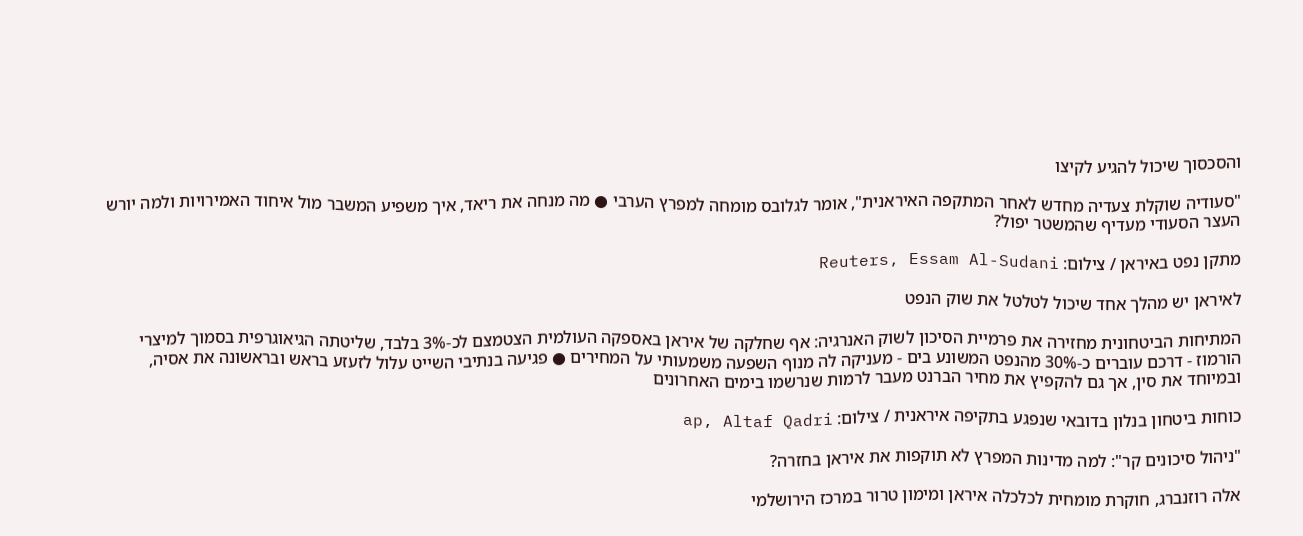והסכסוך שיכול להגיע לקיצו

"סעודיה שוקלת צעדיה מחדש לאחר המתקפה האיראנית", אומר לגלובס מומחה למפרץ הערבי ● מה מנחה את ריאד, איך משפיע המשבר מול איחוד האמירויות ולמה יורש העצר הסעודי מעדיף שהמשטר יפול?

מתקן נפט באיראן / צילום: Reuters, Essam Al-Sudani

לאיראן יש מהלך אחד שיכול לטלטל את שוק הנפט

המתיחות הביטחונית מחזירה את פרמיית הסיכון לשוק האנרגיה: אף שחלקה של איראן באספקה העולמית הצטמצם לכ-3% בלבד, שליטתה הגיאוגרפית בסמוך למיצרי הורמוז - דרכם עוברים כ-30% מהנפט המשונע בים - מעניקה לה מנוף השפעה משמעותי על המחירים ● פגיעה בנתיבי השייט עלול לזעזע בראש ובראשונה את אסיה, ובמיוחד את סין, אך גם להקפיץ את מחיר הברנט מעבר לרמות שנרשמו בימים האחרונים

כוחות ביטחון בנלון בדובאי שנפגע בתקיפה איראנית / צילום: ap, Altaf Qadri

"ניהול סיכונים קר": למה מדינות המפרץ לא תוקפות את איראן בחזרה?

אלה רוזנברג, חוקרת מומחית לכלכלה איראן ומימון טרור במרכז הירושלמי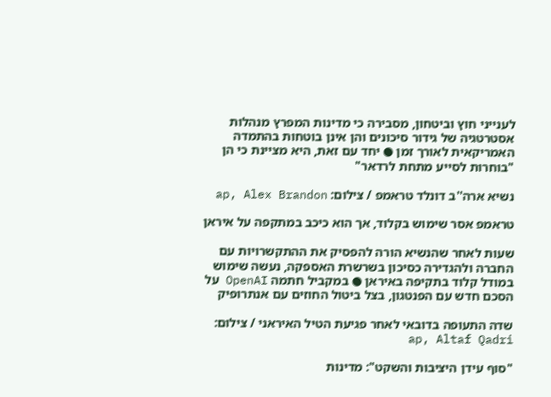לענייני חוץ וביטחון, מסבירה כי מדינות המפרץ מנהלות אסטרטגיה של גידור סיכונים והן אינן בוטחות בהתמדה האמריקאית לאורך זמן ● יחד עם זאת, היא מציינת כי הן "בוחרות לסייע מתחת לרדאר"

נשיא ארה''ב דונלד טראמפ / צילום: ap, Alex Brandon

טראמפ אסר שימוש בקלוד, אך הוא כיכב במתקפה על איראן

שעות לאחר שהנשיא הורה להפסיק את ההתקשרויות עם החברה ולהגדירה כסיכון בשרשרת האספקה, נעשה שימוש במודל קלוד בתקיפה באיראן ● במקביל חתמה OpenAI על הסכם חדש עם הפנטגון, בצל ביטול החוזים עם אנתרופיק

שדה התעופה בדובאי לאחר פגיעת הטיל האיראני / צילום: ap, Altaf Qadri

"סוף עידן היציבות והשקט": מדינות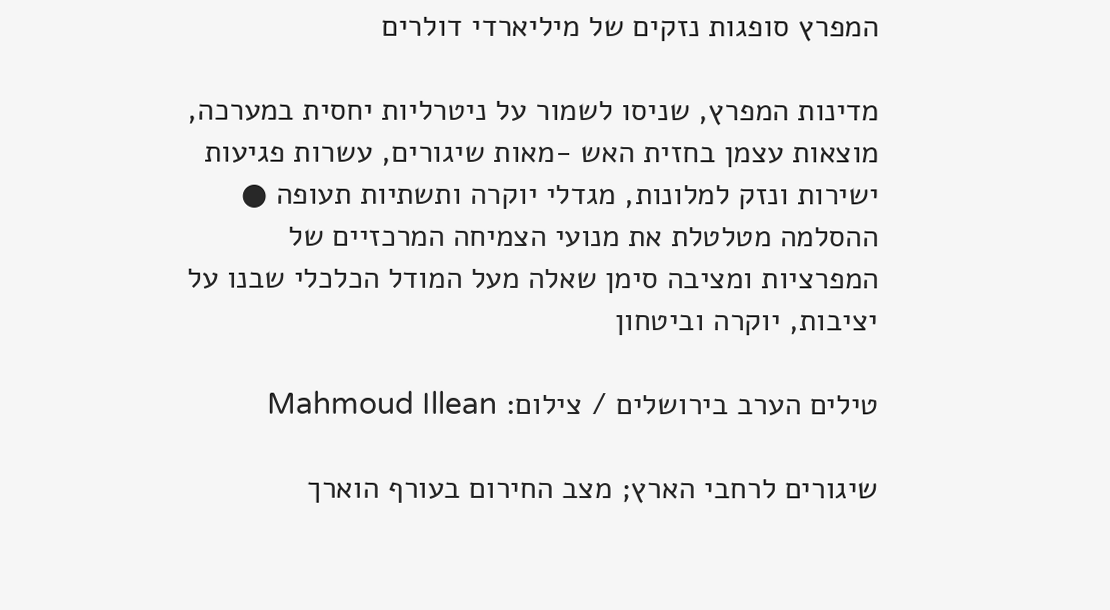המפרץ סופגות נזקים של מיליארדי דולרים

מדינות המפרץ, שניסו לשמור על ניטרליות יחסית במערכה, מוצאות עצמן בחזית האש -מאות שיגורים, עשרות פגיעות ישירות ונזק למלונות, מגדלי יוקרה ותשתיות תעופה ● ההסלמה מטלטלת את מנועי הצמיחה המרכזיים של המפרציות ומציבה סימן שאלה מעל המודל הכלכלי שבנו על יציבות, יוקרה וביטחון

טילים הערב בירושלים / צילום: Mahmoud Illean

שיגורים לרחבי הארץ; מצב החירום בעורף הוארך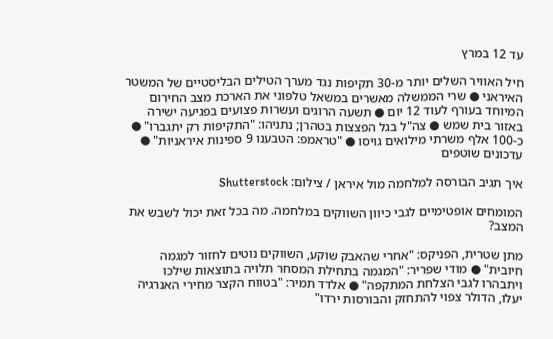עד 12 במרץ

חיל האוויר השלים יותר מ-30 תקיפות נגד מערך הטילים הבליסטיים של המשטר האיראני ● שרי הממשלה מאשרים במשאל טלפוני את הארכת מצב החירום המיוחד בעורף לעוד 12 יום ● תשעה הרוגים ועשרות פצועים בפגיעה ישירה באזור בית שמש ● צה"ל בגל הפצצות בטהרן; נתניהו: "התקיפות רק יתגברו" ● כ-100 אלף משרתי מילואים גויסו ● "טראמפ: הטבענו 9 ספינות איראניות" ● עדכונים שוטפים

איך תגיב הבורסה למלחמה מול איראן / צילום: Shutterstock

המומחים אופטימיים לגבי כיוון השווקים במלחמה. מה בכל זאת יכול לשבש את המצב?

מתן שטרית, הפניקס: "אחרי שהאבק שוקע, השווקים נוטים לחזור למגמה חיובית" ● מודי שפריר: "המגמה בתחילת המסחר תלויה בתוצאות שילכו ויתבהרו לגבי הצלחת המתקפה" ● אלדד תמיר: "בטווח הקצר מחירי האנרגיה יעלו, הדולר צפוי להתחזק והבורסות ירדו"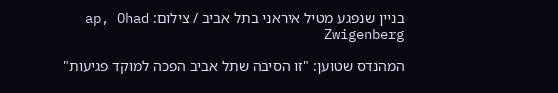בניין שנפגע מטיל איראני בתל אביב / צילום: ap, Ohad Zwigenberg

המהנדס שטוען: "זו הסיבה שתל אביב הפכה למוקד פגיעות"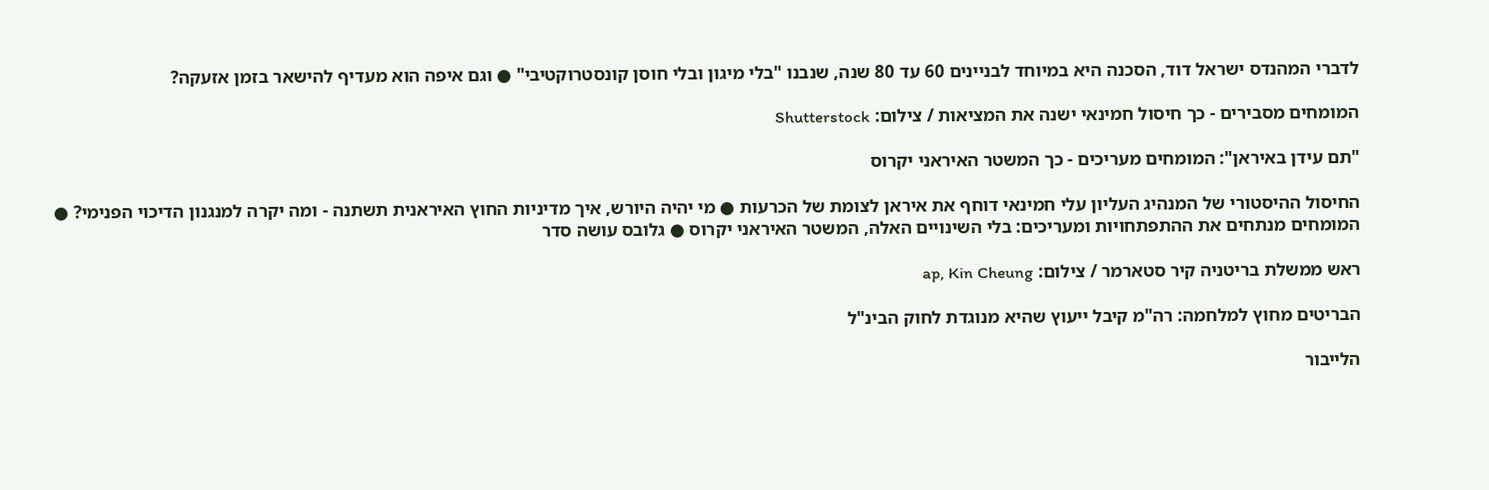לדברי המהנדס ישראל דוד, הסכנה היא במיוחד לבניינים 60 עד 80 שנה, שנבנו "בלי מיגון ובלי חוסן קונסטרוקטיבי" ● וגם איפה הוא מעדיף להישאר בזמן אזעקה?

המומחים מסבירים - כך חיסול חמינאי ישנה את המציאות / צילום: Shutterstock

"תם עידן באיראן": המומחים מעריכים - כך המשטר האיראני יקרוס

החיסול ההיסטורי של המנהיג העליון עלי חמינאי דוחף את איראן לצומת של הכרעות ● מי יהיה היורש, איך מדיניות החוץ האיראנית תשתנה - ומה יקרה למנגנון הדיכוי הפנימי? ● המומחים מנתחים את ההתפתחויות ומעריכים: בלי השינויים האלה, המשטר האיראני יקרוס ● גלובס עושה סדר

ראש ממשלת בריטניה קיר סטארמר / צילום: ap, Kin Cheung

הבריטים מחוץ למלחמה: רה"מ קיבל ייעוץ שהיא מנוגדת לחוק הבינ"ל

הלייבור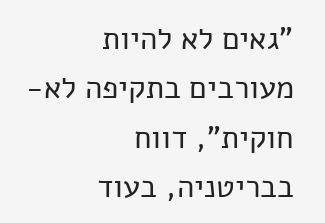"גאים לא להיות מעורבים בתקיפה לא-חוקית", דווח בבריטניה, בעוד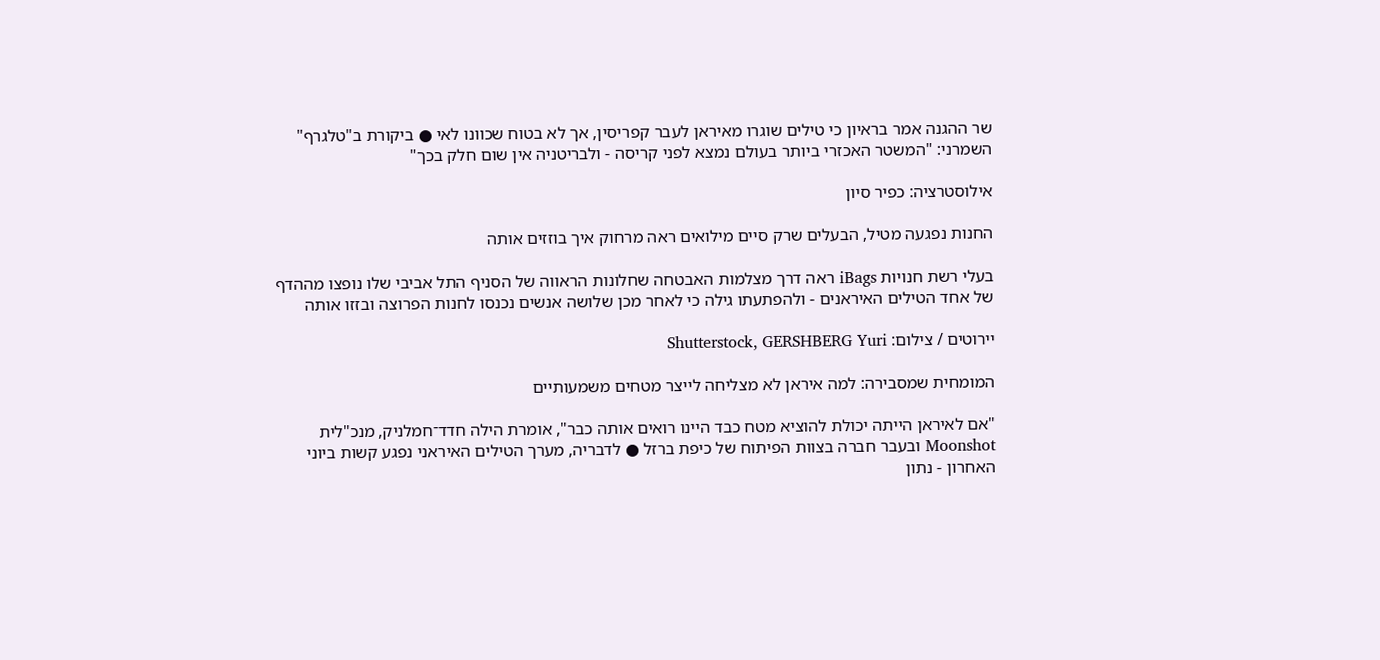שר ההגנה אמר בראיון כי טילים שוגרו מאיראן לעבר קפריסין, אך לא בטוח שכוונו לאי ● ביקורת ב"טלגרף" השמרני: "המשטר האכזרי ביותר בעולם נמצא לפני קריסה - ולבריטניה אין שום חלק בכך"

אילוסטרציה: כפיר סיון

החנות נפגעה מטיל, הבעלים שרק סיים מילואים ראה מרחוק איך בוזזים אותה

בעלי רשת חנויות iBags ראה דרך מצלמות האבטחה שחלונות הראווה של הסניף התל אביבי שלו נופצו מההדף של אחד הטילים האיראנים - ולהפתעתו גילה כי לאחר מכן שלושה אנשים נכנסו לחנות הפרוצה ובזזו אותה

יירוטים / צילום: Shutterstock, GERSHBERG Yuri

המומחית שמסבירה: למה איראן לא מצליחה לייצר מטחים משמעותיים

"אם לאיראן הייתה יכולת להוציא מטח כבד היינו רואים אותה כבר", אומרת הילה חדד־חמלניק, מנכ"לית Moonshot ובעבר חברה בצוות הפיתוח של כיפת ברזל ● לדבריה, מערך הטילים האיראני נפגע קשות ביוני האחרון - נתון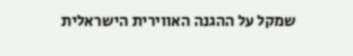שמקל על ההגנה האווירית הישראלית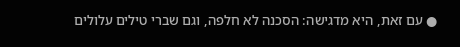● עם זאת, היא מדגישה: הסכנה לא חלפה, וגם שברי טילים עלולים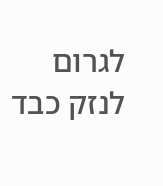לגרום לנזק כבד